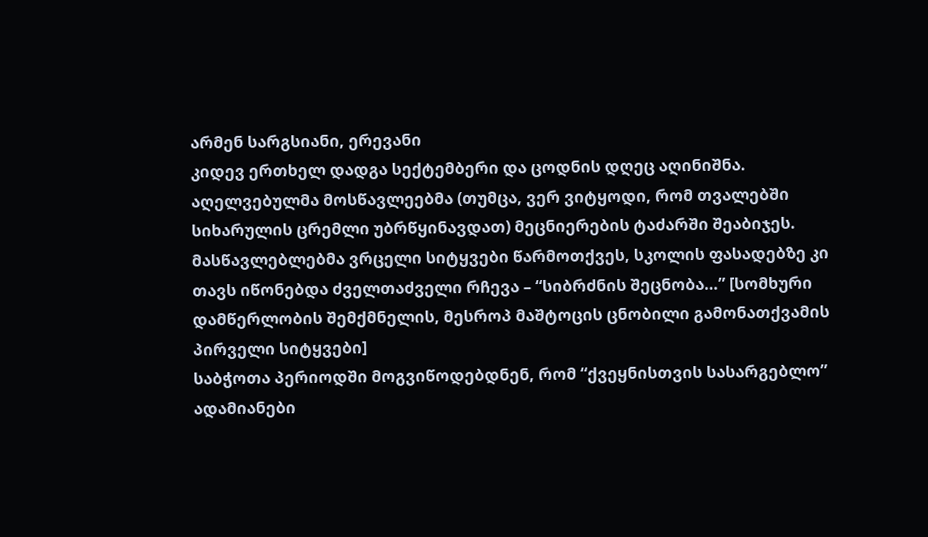არმენ სარგსიანი, ერევანი
კიდევ ერთხელ დადგა სექტემბერი და ცოდნის დღეც აღინიშნა. აღელვებულმა მოსწავლეებმა (თუმცა, ვერ ვიტყოდი, რომ თვალებში სიხარულის ცრემლი უბრწყინავდათ) მეცნიერების ტაძარში შეაბიჯეს. მასწავლებლებმა ვრცელი სიტყვები წარმოთქვეს, სკოლის ფასადებზე კი თავს იწონებდა ძველთაძველი რჩევა – “სიბრძნის შეცნობა…” [სომხური დამწერლობის შემქმნელის, მესროპ მაშტოცის ცნობილი გამონათქვამის პირველი სიტყვები]
საბჭოთა პერიოდში მოგვიწოდებდნენ, რომ “ქვეყნისთვის სასარგებლო” ადამიანები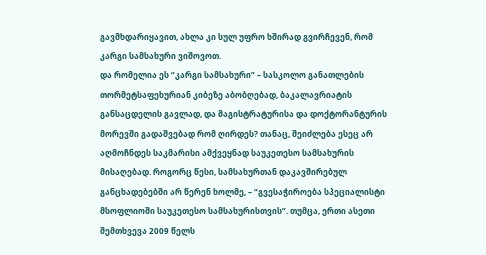გავმხდარიყავით, ახლა კი სულ უფრო ხშირად გვირჩევენ, რომ კარგი სამსახური ვიშოვოთ.
და რომელია ეს “კარგი სამსახური” – სასკოლო განათლების თორმეტსაფეხურიან კიბეზე აბობღებად, ბაკალავრიატის განსაცდელის გავლად, და მაგისტრატურისა და დოქტორანტურის მორევში გადაშვებად რომ ღირდეს? თანაც, შეიძლება ესეც არ აღმოჩნდეს საკმარისი ამქვეყნად საუკეთესო სამსახურის მისაღებად. როგორც წესი, სამსახურთან დაკავშირებულ განცხადებებში არ წერენ ხოლმე, – “გვესაჭიროება სპეციალისტი მსოფლიოში საუკეთესო სამსახურისთვის”. თუმცა, ერთი ასეთი შემთხვევა 2009 წელს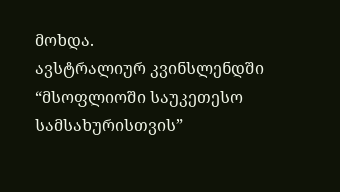მოხდა.
ავსტრალიურ კვინსლენდში “მსოფლიოში საუკეთესო სამსახურისთვის”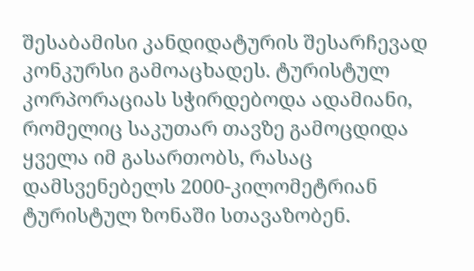შესაბამისი კანდიდატურის შესარჩევად კონკურსი გამოაცხადეს. ტურისტულ კორპორაციას სჭირდებოდა ადამიანი, რომელიც საკუთარ თავზე გამოცდიდა ყველა იმ გასართობს, რასაც დამსვენებელს 2000-კილომეტრიან ტურისტულ ზონაში სთავაზობენ.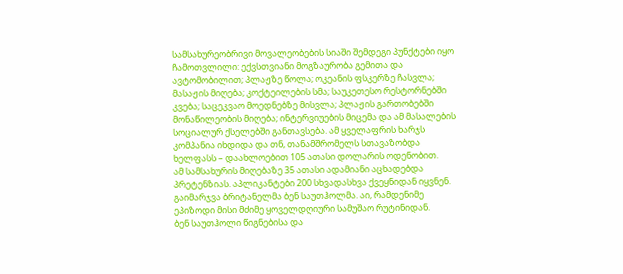სამსახურეობრივი მოვალეობების სიაში შემდეგი პუნქტები იყო ჩამოთვლილი: ექვსთვიანი მოგზაურობა გემითა და ავტომობილით; პლაჟზე წოლა; ოკეანის ფსკერზე ჩასვლა; მასაჟის მიღება; კოქტეილების სმა; საუკეთესო რესტორნებში კვება; საცეკვაო მოედნებზე მისვლა; პლაჟის გართობებში მონაწილეობის მიღება; ინტერვიუების მიცემა და ამ მასალების სოციალურ ქსელებში განთავსება. ამ ყველაფრის ხარჯს კომპანია იხდიდა და თნ, თანამშრომელს სთავაზობდა ხელფასს – დაახლოებით 105 ათასი დოლარის ოდენობით.
ამ სამსახურის მიღებაზე 35 ათასი ადამიანი აცხადებდა პრეტენზიას. აპლიკანტები 200 სხვადასხვა ქვეყნიდან იყვნენ. გაიმარჯვა ბრიტანელმა ბენ საუთჰოლმა. აი, რამდენიმე ეპიზოდი მისი მძიმე ყოველდღიური სამუშაო რუტინიდან.
ბენ საუთჰოლი წიგნებისა და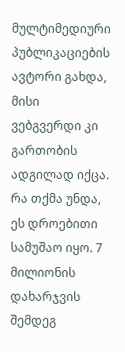მულტიმედიური პუბლიკაციების ავტორი გახდა, მისი ვებგვერდი კი გართობის ადგილად იქცა.
რა თქმა უნდა, ეს დროებითი სამუშაო იყო. 7 მილიონის დახარჯვის შემდეგ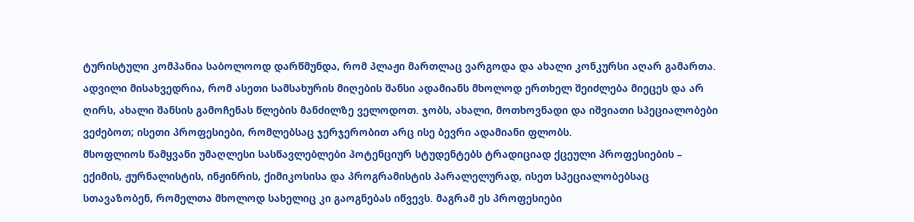ტურისტული კომპანია საბოლოოდ დარწმუნდა, რომ პლაჟი მართლაც ვარგოდა და ახალი კონკურსი აღარ გამართა. ადვილი მისახვედრია, რომ ასეთი სამსახურის მიღების შანსი ადამიანს მხოლოდ ერთხელ შეიძლება მიეცეს და არ ღირს, ახალი შანსის გამოჩენას წლების მანძილზე ველოდოთ. ჯობს, ახალი, მოთხოვნადი და იშვიათი სპეციალობები ვეძებოთ; ისეთი პროფესიები, რომლებსაც ჯერჯერობით არც ისე ბევრი ადამიანი ფლობს.
მსოფლიოს წამყვანი უმაღლესი სასწავლებლები პოტენციურ სტუდენტებს ტრადიციად ქცეული პროფესიების – ექიმის, ჟურნალისტის, ინჟინრის, ქიმიკოსისა და პროგრამისტის პარალელურად, ისეთ სპეციალობებსაც სთავაზობენ, რომელთა მხოლოდ სახელიც კი გაოგნებას იწვევს. მაგრამ ეს პროფესიები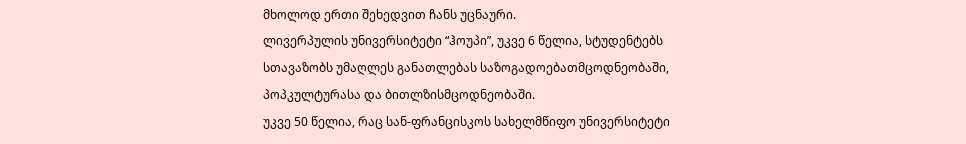მხოლოდ ერთი შეხედვით ჩანს უცნაური.
ლივერპულის უნივერსიტეტი “ჰოუპი”, უკვე 6 წელია, სტუდენტებს სთავაზობს უმაღლეს განათლებას საზოგადოებათმცოდნეობაში, პოპკულტურასა და ბითლზისმცოდნეობაში.
უკვე 50 წელია, რაც სან-ფრანცისკოს სახელმწიფო უნივერსიტეტი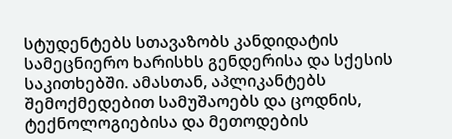სტუდენტებს სთავაზობს კანდიდატის სამეცნიერო ხარისხს გენდერისა და სქესის საკითხებში. ამასთან, აპლიკანტებს შემოქმედებით სამუშაოებს და ცოდნის, ტექნოლოგიებისა და მეთოდების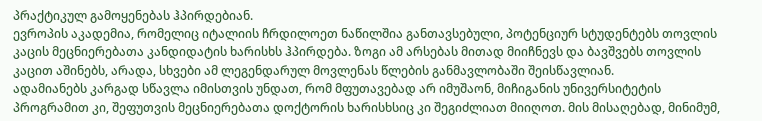პრაქტიკულ გამოყენებას ჰპირდებიან.
ევროპის აკადემია, რომელიც იტალიის ჩრდილოეთ ნაწილშია განთავსებული, პოტენციურ სტუდენტებს თოვლის კაცის მეცნიერებათა კანდიდატის ხარისხს ჰპირდება. ზოგი ამ არსებას მითად მიიჩნევს და ბავშვებს თოვლის კაცით აშინებს, არადა, სხვები ამ ლეგენდარულ მოვლენას წლების განმავლობაში შეისწავლიან.
ადამიანებს კარგად სწავლა იმისთვის უნდათ, რომ მფუთავებად არ იმუშაონ, მიჩიგანის უნივერსიტეტის პროგრამით კი, შეფუთვის მეცნიერებათა დოქტორის ხარისხსიც კი შეგიძლიათ მიიღოთ. მის მისაღებად, მინიმუმ,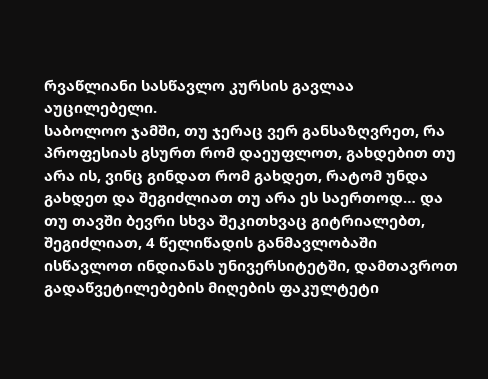რვაწლიანი სასწავლო კურსის გავლაა აუცილებელი.
საბოლოო ჯამში, თუ ჯერაც ვერ განსაზღვრეთ, რა პროფესიას გსურთ რომ დაეუფლოთ, გახდებით თუ არა ის, ვინც გინდათ რომ გახდეთ, რატომ უნდა გახდეთ და შეგიძლიათ თუ არა ეს საერთოდ… და თუ თავში ბევრი სხვა შეკითხვაც გიტრიალებთ, შეგიძლიათ, 4 წელიწადის განმავლობაში ისწავლოთ ინდიანას უნივერსიტეტში, დამთავროთ გადაწვეტილებების მიღების ფაკულტეტი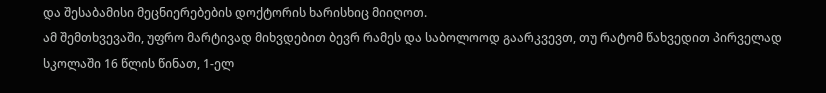და შესაბამისი მეცნიერებების დოქტორის ხარისხიც მიიღოთ.
ამ შემთხვევაში, უფრო მარტივად მიხვდებით ბევრ რამეს და საბოლოოდ გაარკვევთ, თუ რატომ წახვედით პირველად სკოლაში 16 წლის წინათ, 1-ელ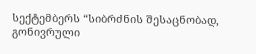სექტემბერს “სიბრძნის შესაცნობად, გონივრული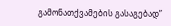გამონათქვამების გასაგებად”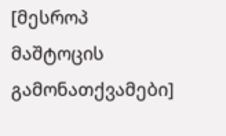[მესროპ მაშტოცის გამონათქვამები]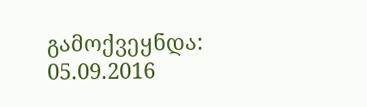გამოქვეყნდა: 05.09.2016